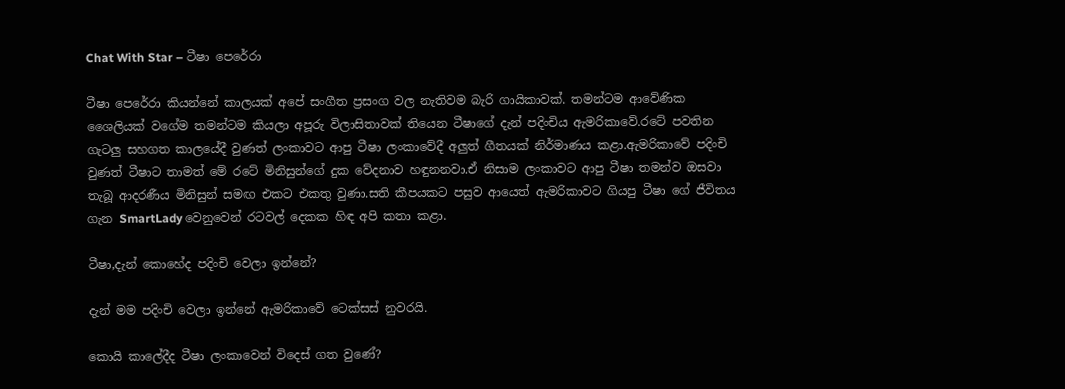Chat With Star – ටීෂා පෙරේරා

ටීෂා පෙරේරා කියන්නේ කාලයක් අපේ සංගීත ප්‍රසංග වල නැතිවම බැරි ගායිකාවක්. තමන්ටම ආවේණික ශෛලියක් වගේම තමන්ටම කියලා අපූරු විලාසිතාවක් තියෙන ටීෂාගේ දැන් පදිංචිය ඇමරිකාවේ.රටේ පවතින ගැටලු සහගත කාලයේදී වුණත් ලංකාවට ආපු ටීෂා ලංකාවේදී අලුත් ගීතයක් නිර්මාණය කළා.ඇමරිකාවේ පදිංචි වුණත් ටීෂාට තාමත් මේ රටේ මිනිසුන්ගේ දුක වේදනාව හඳුනනවා.ඒ නිසාම ලංකාවට ආපු ටීෂා තමන්ව ඔසවා තැබූ ආදරණීය මිනිසුන් සමඟ එකට එකතු වුණා.සති කීපයකට පසුව ආයෙත් ඇමරිකාවට ගියපු ටීෂා ගේ ජීවිතය ගැන SmartLady වෙනුවෙන් රටවල් දෙකක හිඳ අපි කතා කළා.

ටීෂා,දැන් කොහේද පදිංචි වෙලා ඉන්නේ?

දැන් මම පදිංචි වෙලා ඉන්නේ ඇමරිකාවේ ටෙක්සස් නුවරයි.

කොයි කාලේදීද ටීෂා ලංකාවෙන් විදෙස් ගත වුණේ?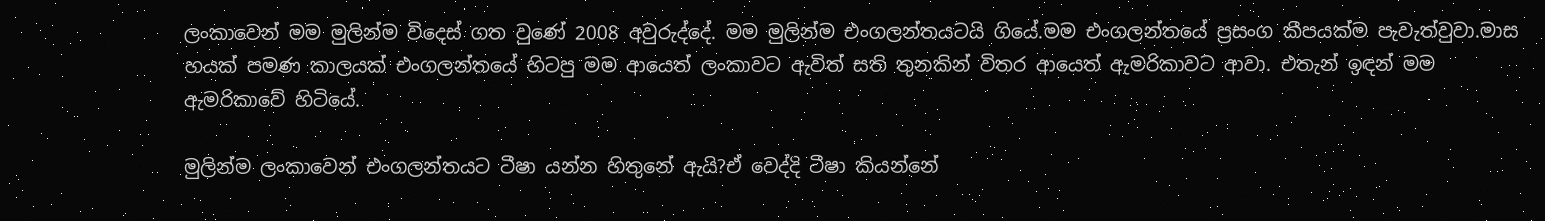ලංකාවෙන් මම මුලින්ම විදෙස් ගත වුණේ 2008 අවුරුද්දේ. මම මුලින්ම එංගලන්තයටයි ගියේ.මම එංගලන්තයේ ප්‍රසංග කීපයක්ම පැවැත්වුවා.මාස හයක් පමණ කාලයක් එංගලන්තයේ හිටපු මම ආයෙත් ලංකාවට ඇවිත් සති තුනකින් විතර ආයෙත් ඇමරිකාවට ආවා. එතැන් ඉඳන් මම ඇමරිකාවේ හිටියේ.

මුලින්ම ලංකාවෙන් එංගලන්තයට ටීෂා යන්න හිතුනේ ඇයි?ඒ වෙද්දි ටීෂා කියන්නේ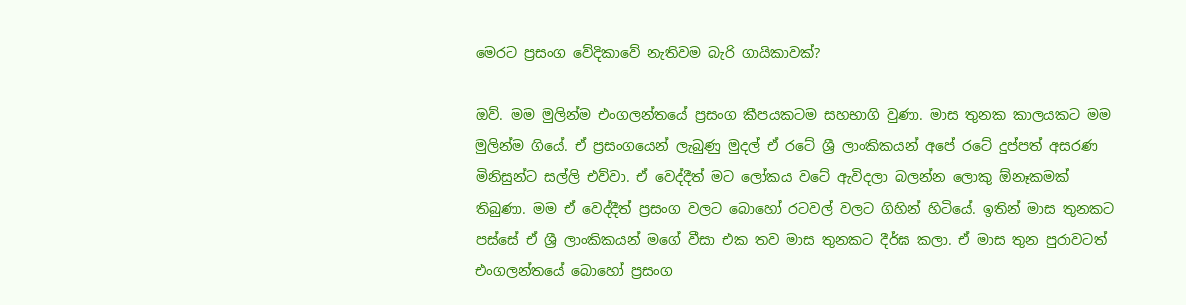මෙරට ප්‍රසංග වේදිකාවේ නැතිවම බැරි ගායිකාවක්?

ඔව්. මම මුලින්ම එංගලන්තයේ ප්‍රසංග කීපයකටම සහභාගි වුණා. මාස තුනක කාලයකට මම මුලින්ම ගියේ. ඒ ප්‍රසංගයෙන් ලැබුණු මුදල් ඒ රටේ ශ්‍රී ලාංකිකයන් අපේ රටේ දුප්පත් අසරණ මිනිසුන්ට සල්ලි එව්වා. ඒ වෙද්දීත් මට ලෝකය වටේ ඇවිදලා බලන්න ලොකු ඕනෑකමක් තිබුණා. මම ඒ වෙද්දීත් ප්‍රසංග වලට බොහෝ රටවල් වලට ගිහින් හිටියේ. ඉතින් මාස තුනකට පස්සේ ඒ ශ්‍රී ලාංකිකයන් මගේ වීසා එක තව මාස තුනකට දීර්ඝ කලා. ඒ මාස තුන පුරාවටත් එංගලන්තයේ බොහෝ ප්‍රසංග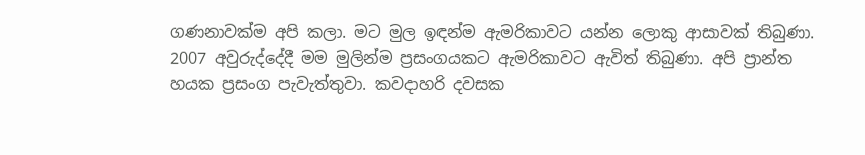ගණනාවක්ම අපි කලා. මට මුල ඉඳන්ම ඇමරිකාවට යන්න ලොකු ආසාවක් තිබුණා. 2007 අවුරුද්දේදී මම මුලින්ම ප්‍රසංගයකට ඇමරිකාවට ඇවිත් තිබුණා. අපි ප්‍රාන්ත හයක ප්‍රසංග පැවැත්තුවා. කවදාහරි දවසක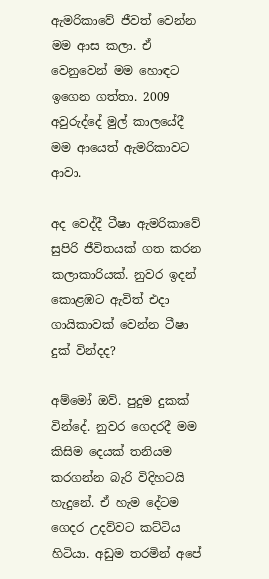ඇමරිකාවේ ජීවත් වෙන්න මම ආස කලා. ඒ වෙනුවෙන් මම හොඳට ඉගෙන ගත්තා. 2009 අවුරුද්දේ මුල් කාලයේදී මම ආයෙත් ඇමරිකාවට ආවා.

අද වෙද්දී ටීෂා ඇමරිකාවේ සුපිරි ජීවිතයක් ගත කරන කලාකාරියක්. නුවර ඉදන් කොළඹට ඇවිත් එදා ගායිකාවක් වෙන්න ටීෂා දුක් වින්දද?

අම්මෝ ඔව්. පුදුම දුකක් වින්දේ. නුවර ගෙදරදී මම කිසිම දෙයක් තනියම කරගන්න බැරි විදිහටයි හැදුනේ. ඒ හැම දේටම ගෙදර උදව්වට කට්ටිය හිටියා. අඩුම තරමින් අපේ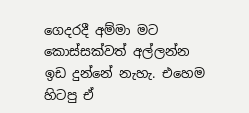ගෙදරදී අම්මා මට කොස්සක්වත් අල්ලන්න ඉඩ දුන්නේ නැහැ. එහෙම හිටපු ඒ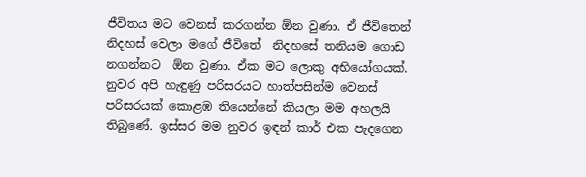ජීවිතය මට වෙනස් කරගන්න ඕන වුණා. ඒ ජීවිතෙන් නිදහස් වෙලා මගේ ජීවිතේ  නිදහසේ තනියම ගොඩ නගන්නට  ඕන වුණා. ඒක මට ලොකු අභියෝගයක්. නුවර අපි හැඳුණු පරිසරයට හාත්පසින්ම වෙනස් පරිසරයක් කොළඹ තියෙන්නේ කියලා මම අහලයි තිබුණේ. ඉස්සර මම නුවර ඉඳන් කාර් එක පැදගෙන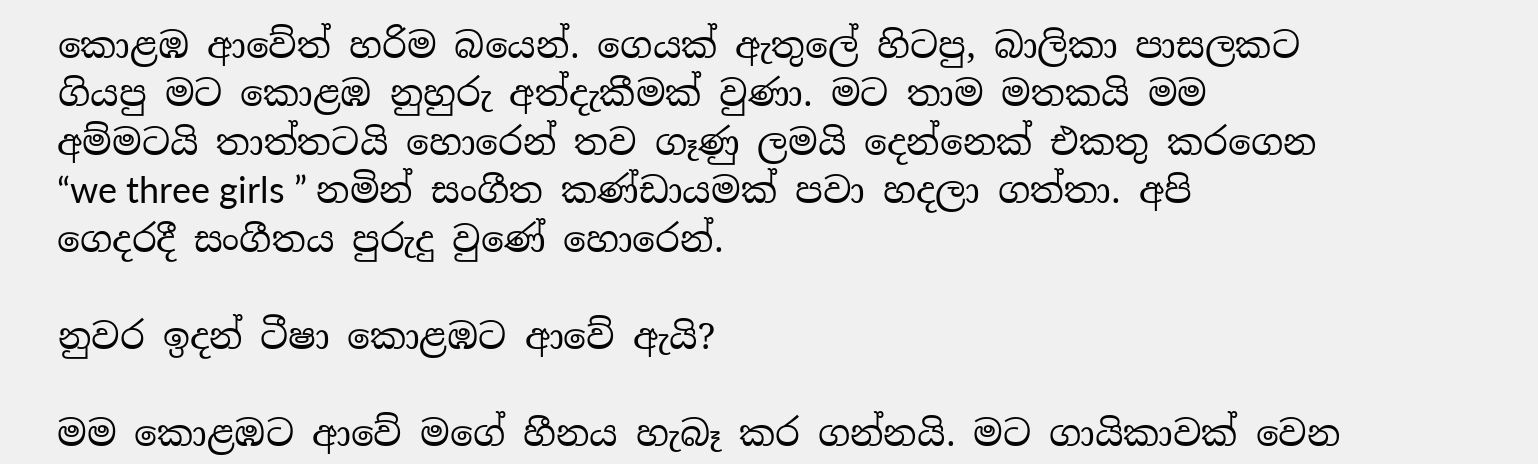කොළඹ ආවේත් හරිම බයෙන්. ගෙයක් ඇතුලේ හිටපු, බාලිකා පාසලකට ගියපු මට කොළඹ නුහුරු අත්දැකීමක් වුණා. මට තාම මතකයි මම අම්මටයි තාත්තටයි හොරෙන් තව ගෑණු ලමයි දෙන්නෙක් එකතු කරගෙන “we three girls ” නමින් සංගීත කණ්ඩායමක් පවා හදලා ගත්තා. අපි ගෙදරදී සංගීතය පුරුදු වුණේ හොරෙන්.

නුවර ඉදන් ටීෂා කොළඹට ආවේ ඇයි?

මම කොළඹට ආවේ මගේ හීනය හැබෑ කර ගන්නයි. මට ගායිකාවක් වෙන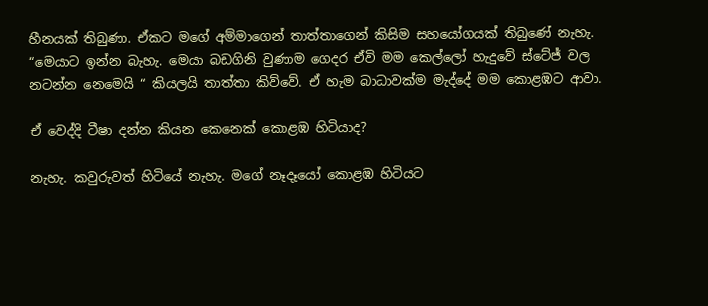හීනයක් තිබුණා. ඒකට මගේ අම්මාගෙන් තාත්තාගෙන් කිසිම සහයෝගයක් තිබුණේ නැහැ. “මෙයාට ඉන්න බැහැ. මෙයා බඩගිනි වුණාම ගෙදර ඒවි මම කෙල්ලෝ හැදුවේ ස්ටේජ් වල නටන්න නෙමෙයි “ කියලයි තාත්තා කිව්වේ. ඒ හැම බාධාවක්ම මැද්දේ මම කොළඹට ආවා.

ඒ වෙද්දි ටීෂා දන්න කියන කෙනෙක් කොළඹ හිටියාද?

නැහැ. කවුරුවත් හිටියේ නැහැ. මගේ නෑදෑයෝ කොළඹ හිටියට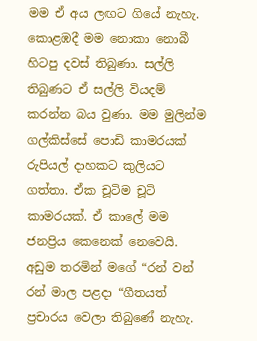මම ඒ අය ලඟට ගියේ නැහැ. කොළඹදී මම නොකා නොබී හිටපු දවස් තිබුණා. සල්ලි තිබුණට ඒ සල්ලි වියදම් කරන්න බය වුණා. මම මුලින්ම ගල්කිස්සේ පොඩි කාමරයක් රුපියල් දාහකට කුලියට ගත්තා. ඒක චූටිම චූටි කාමරයක්. ඒ කාලේ මම ජනප්‍රිය කෙනෙක් නෙවෙයි. අඩුම තරමින් මගේ “රන් වන් රන් මාල පළදා “ගීතයත් ප්‍රචාරය වෙලා තිබුණේ නැහැ.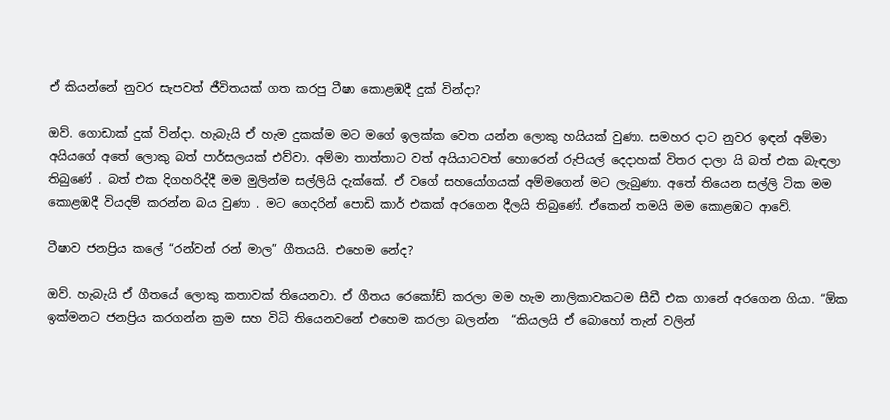ඒ කියන්නේ නුවර සැපවත් ජීවිතයක් ගත කරපු ටීෂා කොළඹදී දුක් වින්දා?

ඔව්. ගොඩාක් දුක් වින්දා. හැබැයි ඒ හැම දුකක්ම මට මගේ ඉලක්ක වෙත යන්න ලොකු හයියක් වුණා. සමහර දාට නුවර ඉඳන් අම්මා අයියගේ අතේ ලොකු බත් පාර්සලයක් එව්වා. අම්මා තාත්තාට වත් අයියාටවත් හොරෙන් රුපියල් දෙදාහක් විතර දාලා යි බත් එක බැඳලා තිබුණේ . බත් එක දිගහරිද්දී මම මුලින්ම සල්ලියි දැක්කේ. ඒ වගේ සහයෝගයක් අම්මගෙන් මට ලැබුණා. අතේ තියෙන සල්ලි ටික මම කොළඹදී වියදම් කරන්න බය වුණා . මට ගෙදරින් පොඩි කාර් එකක් අරගෙන දීලයි තිබුණේ. ඒකෙන් තමයි මම කොළඹට ආවේ.

ටීෂාව ජනප්‍රිය කලේ “රන්වන් රන් මාල” ගීතයයි. එහෙම නේද?

ඔව්. හැබැයි ඒ ගීතයේ ලොකු කතාවක් තියෙනවා. ඒ ගීතය රෙකෝඩ් කරලා මම හැම නාලිකාවකටම සීඩී එක ගානේ අරගෙන ගියා. “ඕක ඉක්මනට ජනප්‍රිය කරගන්න ක්‍රම සහ විධි තියෙනවනේ එහෙම කරලා බලන්න  “කියලයි ඒ බොහෝ තැන් වලින්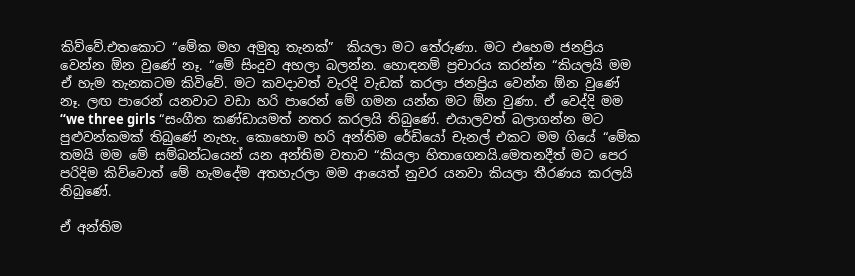කිව්වේ.එතකොට “මේක මහ අමුතු තැනක්”  කියලා මට තේරුණා. මට එහෙම ජනප්‍රිය වෙන්න ඕන වුණේ නෑ. “මේ සිංදුව අහලා බලන්න. හොඳනම් ප්‍රචාරය කරන්න “කියලයි මම ඒ හැම තැනකටම කිවිවේ. මට කවදාවත් වැරදි වැඩක් කරලා ජනප්‍රිය වෙන්න ඕන වුණේ නෑ. ලඟ පාරෙන් යනවාට වඩා හරි පාරෙන් මේ ගමන යන්න මට ඕන වුණා. ඒ වෙද්දි මම “we three girls “සංගීත කණ්ඩායමත් නතර කරලයි තිබුණේ. එයාලවත් බලාගන්න මට පුළුවන්කමක් තිබුණේ නැහැ. කොහොම හරි අන්තිම රේඩියෝ චැනල් එකට මම ගියේ “මේක තමයි මම මේ සම්බන්ධයෙන් යන අන්තිම වතාව “කියලා හිතාගෙනයි.මෙතනදීත් මට පෙර පරිදිම කිව්වොත් මේ හැමදේම අතහැරලා මම ආයෙත් නුවර යනවා කියලා තීරණය කරලයි තිබුණේ.

ඒ අන්තිම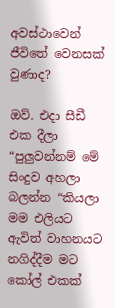අවස්ථාවෙන් ජීවිතේ වෙනසක් වුණාද?

ඔව්. එදා සීඩී එක දීලා “පුලුවන්නම් මේ සිංදුව අහලා බලන්න “කියලා මම එලියට ඇවිත් වාහනයට නගිද්දීම මට කෝල් එකක්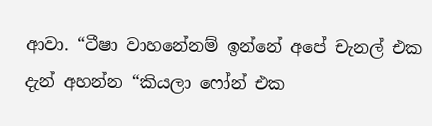ආවා. “ටීෂා වාහනේනම් ඉන්නේ අපේ චැනල් එක දැන් අහන්න “කියලා ෆෝන් එක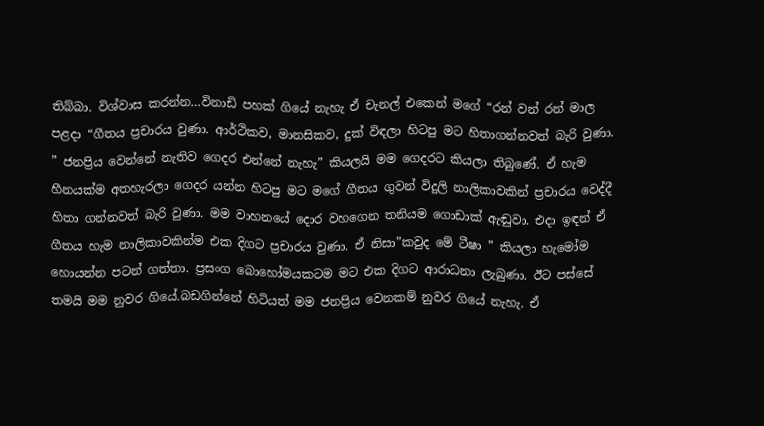තිබ්බා. විශ්වාස කරන්න…විනාඩි පහක් ගියේ නැහැ ඒ චැනල් එකෙන් මගේ “රන් වන් රන් මාල පළදා “ගීතය ප්‍රචාරය වුණා. ආර්ථිකව, මානසිකව, දුක් විඳලා හිටපු මට හිතාගන්නවත් බැරි වුණා. ” ජනප්‍රිය වෙන්නේ නැතිව ගෙදර එන්නේ නැහැ” කියලයි මම ගෙදරට කියලා තිබුණේ. ඒ හැම හීනයක්ම අතහැරලා ගෙදර යන්න හිටපු මට මගේ ගීතය ගුවන් විදුලි නාලිකාවකින් ප්‍රචාරය වෙද්දී හිතා ගන්නවත් බැරි වුණා. මම වාහනයේ දොර වහගෙන තනියම ගොඩාක් ඇඬුවා. එදා ඉඳන් ඒ ගීතය හැම නාලිකාවකින්ම එක දිගට ප්‍රචාරය වුණා. ඒ නිසා”කවුද මේ ටීෂා ” කියලා හැමෝම හොයන්න පටන් ගත්තා. ප්‍රසංග බොහෝමයකටම මට එක දිගට ආරාධනා ලැබුණා. ඊට පස්සේ තමයි මම නුවර ගියේ.බඩගින්නේ හිටියත් මම ජනප්‍රිය වෙනකම් නුවර ගියේ නැහැ. ඒ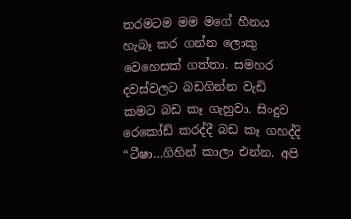තරමටම මම මගේ හීනය හැබෑ කර ගන්න ලොකු වෙහෙසක් ගත්තා. සමහර දවස්‌වලට බඩගින්න වැඩි කමට බඩ කෑ ගැහුවා. සිංදුව රෙකෝඩ් කරද්දී බඩ කෑ ගහද්දි “ටීෂා…ගිහින් කාලා එන්න. අපි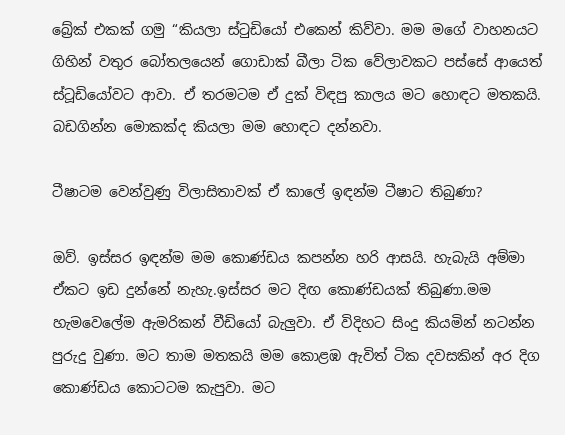බ්‍රේක් එකක් ගමු “කියලා ස්ටුඩියෝ එකෙන් කිව්වා. මම මගේ වාහනයට ගිහින් වතුර බෝතලයෙන් ගොඩාක් බීලා ටික වේලාවකට පස්සේ ආයෙත් ස්ටූඩියෝවට ආවා. ඒ තරමටම ඒ දුක් විඳපු කාලය මට හොඳට මතකයි. බඩගින්න මොකක්ද කියලා මම හොඳට දන්නවා.

ටීෂාටම වෙන්වුණු විලාසිතාවක් ඒ කාලේ ඉඳන්ම ටීෂාට තිබුණා?

ඔව්. ඉස්සර ඉඳන්ම මම කොණ්ඩය කපන්න හරි ආසයි. හැබැයි අම්මා ඒකට ඉඩ දුන්නේ නැහැ.ඉස්සර මට දිඟ කොණ්ඩයක් තිබුණා.මම හැමවෙලේම ඇමරිකන් වීඩියෝ බැලුවා. ඒ විදිහට සිංදු කියමින් නටන්න පුරුදු වුණා. මට තාම මතකයි මම කොළඹ ඇවිත් ටික දවසකින් අර දිග කොණ්ඩය කොටටම කැපුවා. මට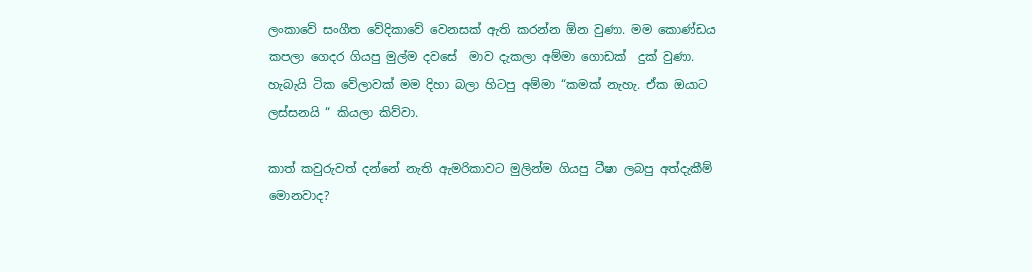ලංකාවේ සංගීත වේදිකාවේ වෙනසක් ඇති කරන්න ඕන වුණා. මම කොණ්ඩය කපලා ගෙදර ගියපු මුල්ම දවසේ  මාව දැකලා අම්මා ගොඩක්  දුක් වුණා. හැබැයි ටික වේලාවක් මම දිහා බලා හිටපු අම්මා “කමක් නැහැ. ඒක ඔයාට ලස්සනයි “ කියලා කිව්වා.

කාත් කවුරුවත් දන්නේ නැති ඇමරිකාවට මුලින්ම ගියපු ටීෂා ලබපු අත්දැකීම් මොනවාද?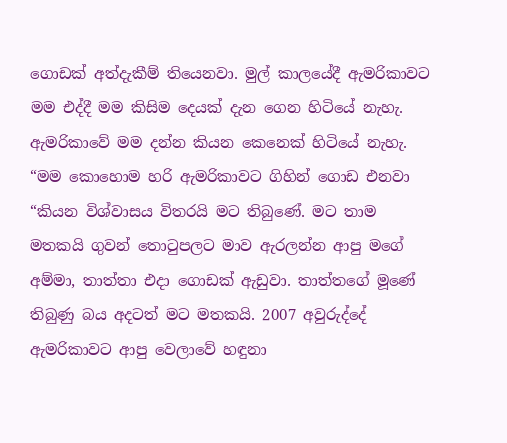ගොඩක් අත්දැකීම් තියෙනවා. මුල් කාලයේදී ඇමරිකාවට මම එද්දී මම කිසිම දෙයක් දැන ගෙන හිටියේ නැහැ. ඇමරිකාවේ මම දන්න කියන කෙනෙක් හිටියේ නැහැ. “මම කොහොම හරි ඇමරිකාවට ගිහින් ගොඩ එනවා “කියන විශ්වාසය විතරයි මට තිබුණේ. මට තාම මතකයි ගුවන් තොටුපලට මාව ඇරලන්න ආපු මගේ අම්මා, තාත්තා එදා ගොඩක් ඇඩුවා. තාත්තගේ මූණේ තිබුණු බය අදටත් මට මතකයි. 2007 අවුරුද්දේ ඇමරිකාවට ආපු වෙලාවේ හඳුනා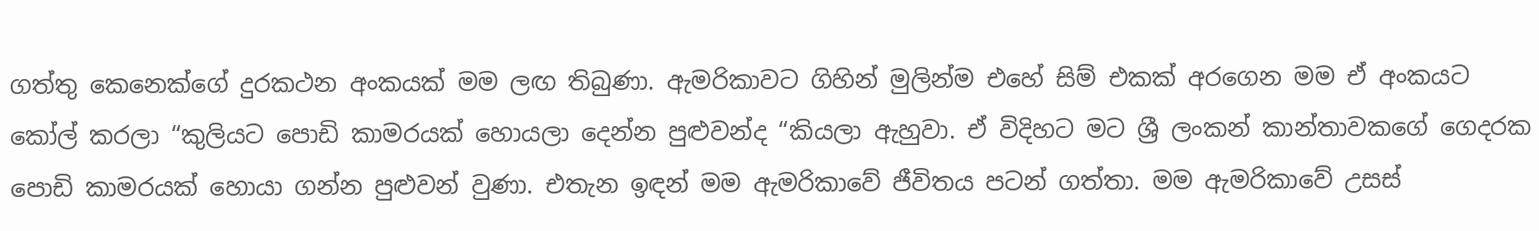ගත්තු කෙනෙක්ගේ දුරකථන අංකයක් මම ලඟ තිබුණා. ඇමරිකාවට ගිහින් මුලින්ම එහේ සිම් එකක් අරගෙන මම ඒ අංකයට කෝල් කරලා “කුලියට පොඩි කාමරයක් හොයලා දෙන්න පුළුවන්ද “කියලා ඇහුවා. ඒ විදිහට මට ශ්‍රී ලංකන් කාන්තාවකගේ ගෙදරක පොඩි කාමරයක් හොයා ගන්න පුළුවන් වුණා. එතැන ඉඳන් මම ඇමරිකාවේ ජීවිතය පටන් ගත්තා. මම ඇමරිකාවේ උසස්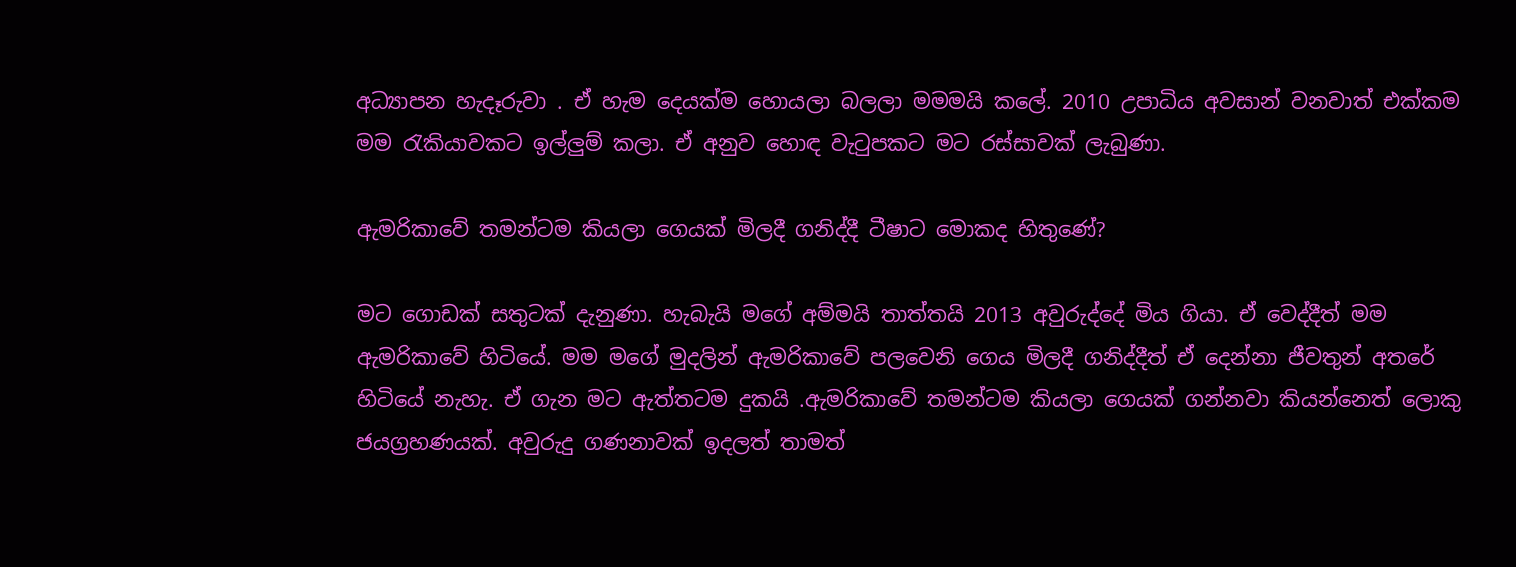අධ්‍යාපන හැදෑරුවා . ඒ හැම දෙයක්ම හොයලා බලලා මමමයි කලේ. 2010 උපාධිය අවසාන් වනවාත් එක්කම මම රැකියාවකට ඉල්ලුම් කලා. ඒ අනුව හොඳ වැටුපකට මට රස්සාවක් ලැබුණා.

ඇමරිකාවේ තමන්ටම කියලා ගෙයක් මිලදී ගනිද්දී ටීෂාට මොකද හිතුණේ?

මට ගොඩක් සතුටක් දැනුණා. හැබැයි මගේ අම්මයි තාත්තයි 2013 අවුරුද්දේ මිය ගියා. ඒ වෙද්දීත් මම ඇමරිකාවේ හිටියේ. මම මගේ මුදලින් ඇමරිකාවේ පලවෙනි ගෙය මිලදී ගනිද්දීත් ඒ දෙන්නා ජීවතුන් අතරේ හිටියේ නැහැ. ඒ ගැන මට ඇත්තටම දුකයි .ඇමරිකාවේ තමන්ටම කියලා ගෙයක් ගන්නවා කියන්නෙත් ලොකු ජයග්‍රහණයක්. අවුරුදු ගණනාවක් ඉදලත් තාමත්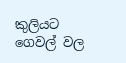කුලියට ගෙවල් වල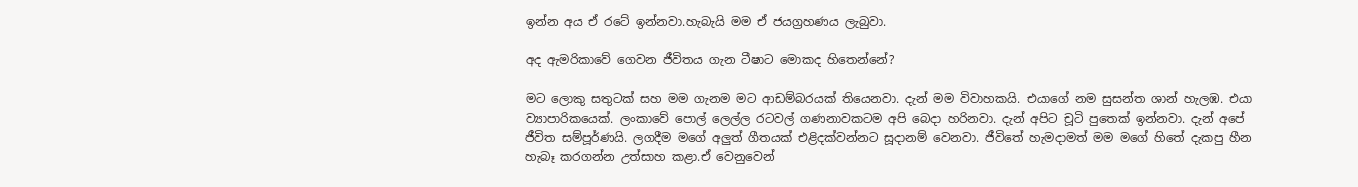ඉන්න අය ඒ රටේ ඉන්නවා.හැබැයි මම ඒ ජයග්‍රහණය ලැබුවා.

අද ඇමරිකාවේ ගෙවන ජීවිතය ගැන ටීෂාට මොකද හිතෙන්නේ?

මට ලොකු සතුටක් සහ මම ගැනම මට ආඩම්බරයක් තියෙනවා. දැන් මම විවාහකයි. එයාගේ නම සුසන්ත ශාන් හැලඹ. එයා ව්‍යාපාරිකයෙක්. ලංකාවේ පොල් ලෙල්ල රටවල් ගණනාවකටම අපි බෙදා හරිනවා. දැන් අපිට චූටි පුතෙක් ඉන්නවා. දැන් අපේ ජීවිත සම්පූර්ණයි. ලගදීම මගේ අලුත් ගීතයක් එළිදක්වන්නට සූදානම් වෙනවා. ජීවිතේ හැමදාමත් මම මගේ හිතේ දැකපු හීන හැබෑ කරගන්න උත්සාහ කළා.ඒ වෙනුවෙන්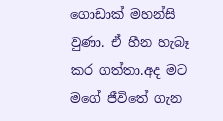ගොඩාක් මහන්සි වුණා. ඒ හීන හැබෑ කර ගත්තා.අද මට මගේ ජීවිතේ ගැන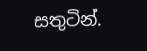සතුටින්.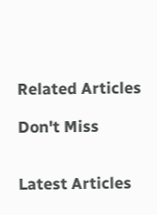Related Articles

Don't Miss


Latest Articles